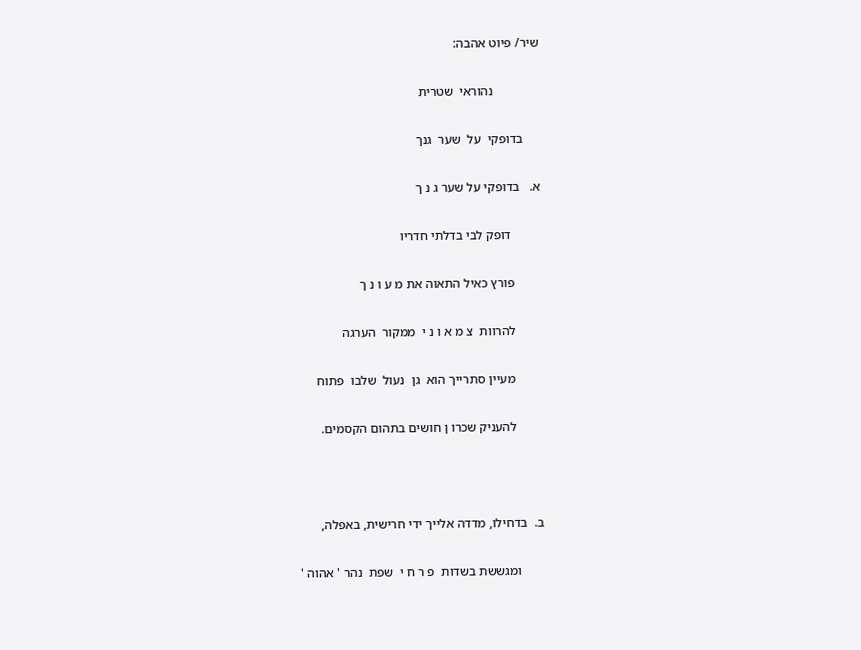שיר/ פיוט אהבה:

              נהוראי  שטרית

     בדופקי  על  שער  גנך

א.   בדופקי על שער ג נ ך

         דופק לבי בדלתי חדריו

        פורץ כאיל התאוה את מ ע ו נ ך

        להרוות  צ מ א ו נ י  ממקור  הערגה

        מעיין סתרייך הוא  גן  נעול  שלבו  פתוח

        להעניק שכרו ן חושים בתהום הקסמים.



ב.  בדחילו, מדדה אלייך ידי חרישית, באפלה,

       ומגששת בשדות  פ ר ח י  שפת  נהר ' אהוה '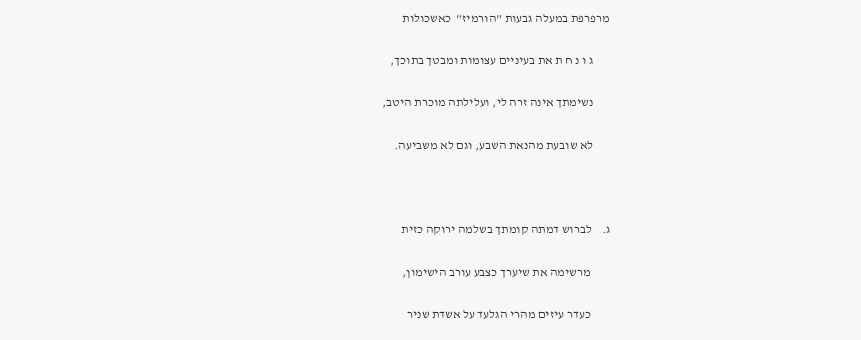מרפרפת במעלה גבעות "הורמיז"  כאשכולות

       ג ו נ ח ת את בעיניים עצומות ומבטך בתוכך,

       נשימתך אינה זרה לי, ועלילתה מוכרת היטב,

       לא שובעת מהנאת השבע, וגם לא משביעה.



ג.    לברוש דמתה קומתך בשלמה ירוקה כזית

        מרשימה את שיערך כצבע עורב הישימון,

        כעדר עיזים מהרי הגלעד על אשדת שניר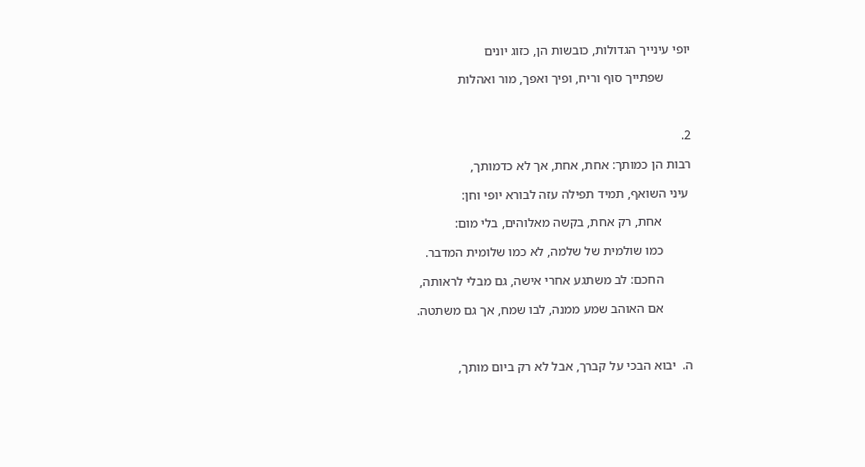יופי עינייך הגדולות, כובשות הן, כזוג יונים

        שפתייך סוף וריח, ופיך ואפך, מור ואהלות



2.

רבות הן כמותך: אחת, אחת, אך לא כדמותך,

 עיני השואף, תמיד תפילה עזה לבורא יופי וחן:

         אחת, רק אחת, בקשה מאלוהים, בלי מום:

         כמו שולמית של שלמה, לא כמו שלומית המדבר.

         החכם: לב משתגע אחרי אישה, גם מבלי לראותה,

         אם האוהב שמע ממנה, לבו שמח, אך גם משתטה.



ה.  יבוא הבכי על קברך, אבל לא רק ביום מותך,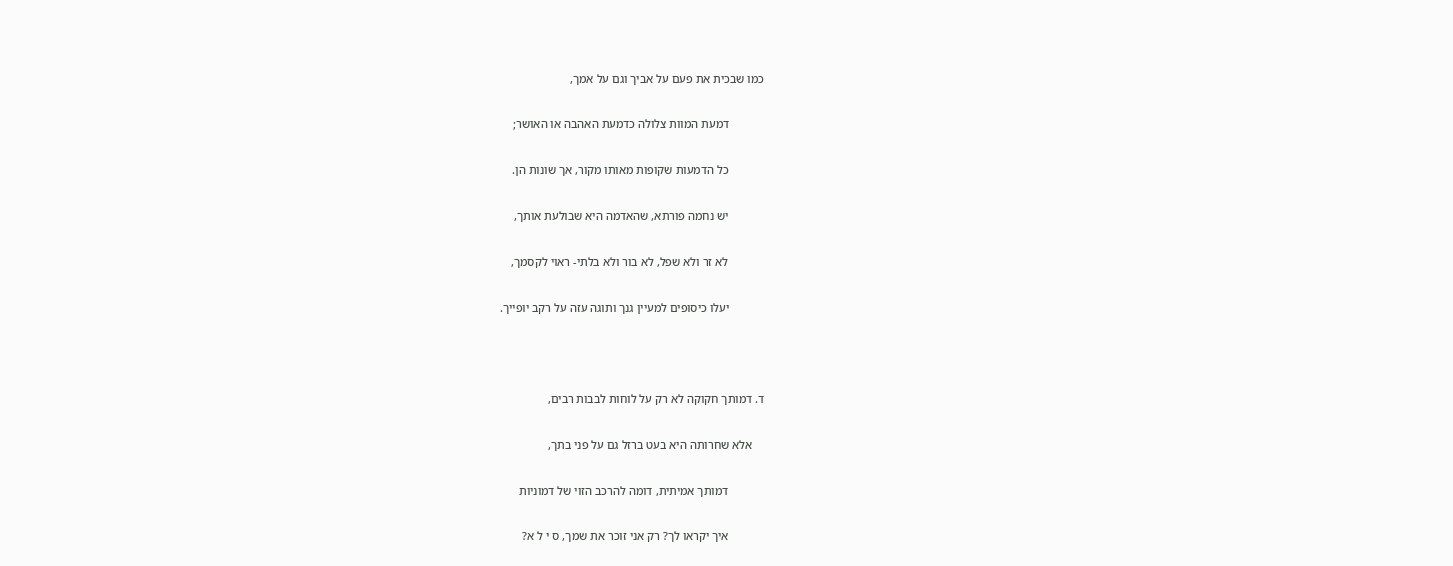כמו שבכית את פעם על אביך וגם על אמך,

            דמעת המוות צלולה כדמעת האהבה או האושר;

            כל הדמעות שקופות מאותו מקור, אך שונות הן.

            יש נחמה פורתא, שהאדמה היא שבולעת אותך,

            לא זר ולא שפל, לא בור ולא בלתי- ראוי לקסמך,

            יעלו כיסופים למעיין גנך ותוגה עזה על רקב יופייך.



ד. דמותך חקוקה לא רק על לוחות לבבות רבים,

    אלא שחרותה היא בעט ברזל גם על פני בתך,

            דמותך אמיתית, דומה להרכב הזוי של דמוניות

            איך יקראו לך? רק אני זוכר את שמך, ס י ל א?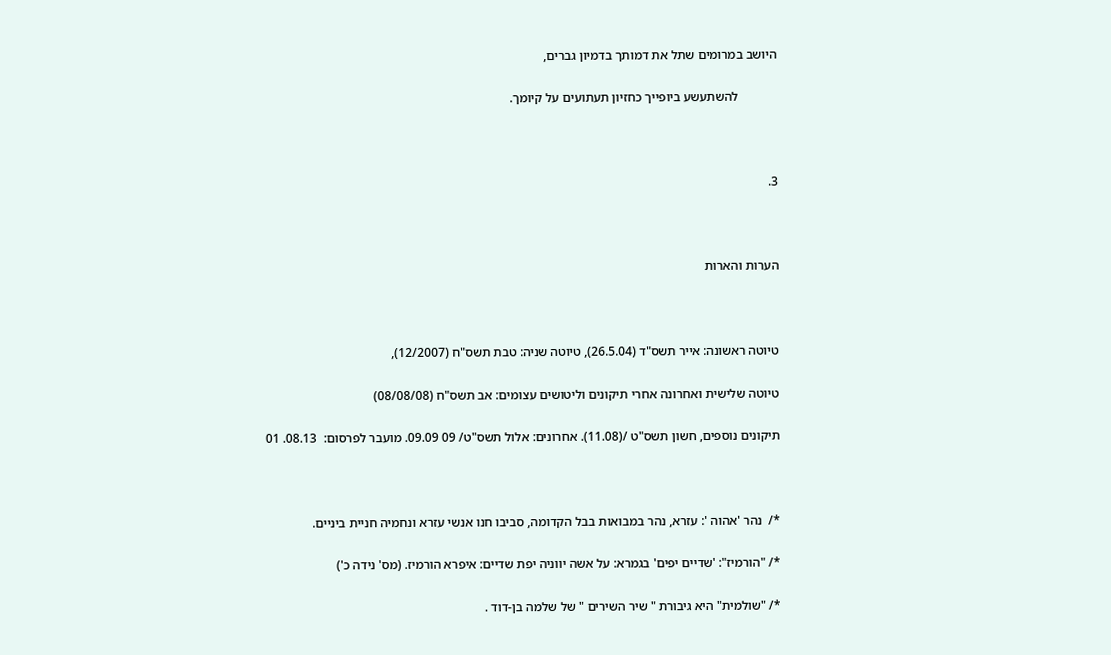היושב במרומים שתל את דמותך בדמיון גברים,

            להשתעשע ביופייך כחזיון תעתועים על קיומך.



3.



הערות והארות



טיוטה ראשונה: אייר תשס"ד (26.5.04), טיוטה שניה: טבת תשס"ח (12/2007),

טיוטה שלישית ואחרונה אחרי תיקונים וליטושים עצומים: אב תשס"ח (08/08/08)

תיקונים נוספים, חשון תשס"ט /(11.08). אחרונים: אלול תשס"ט/ 09 09.09. מועבר לפרסום:  08.13. 01



*/  נהר 'אהוה ': עזרא, נהר במבואות בבל הקדומה, סביבו חנו אנשי עזרא ונחמיה חניית ביניים.

*/ "הורמיז": 'שדיים יפים' בגמרא: על אשה יווניה יפת שדיים: איפרא הורמיז. (מס' נידה כ')

*/ "שולמית" היא גיבורת " שיר השירים " של שלמה בן-דוד .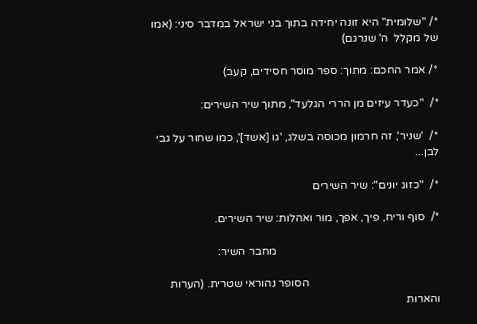*/ "שלומית" היא זונה יחידה בתוך בני ישראל במדבר סיני: (אמו של מקלל  ה' שנרגם)

*/ אמר החכם: מתוך: ספר מוסר חסידים, קעב)

*/  "כעדר עיזים מן הררי הגלעד", מתוך שיר השירים:

*/  'שניר', זה חרמון מכוסה בשלג, 'גו [אשד]', כמו שחור על גבי לבן...

*/  "כזוג יונים": שיר השירים

*/  סוף וריח, פיך, אפך, מור ואהלות: שיר השירים.

                                                         מחבר השיר:

                                              הסופר נהוראי שטרית. (הערות והארות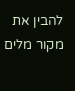להבין את מקור מלים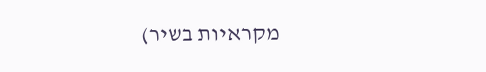מקראיות בשיר)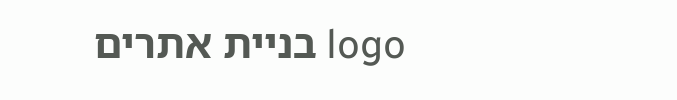logo בניית אתרים